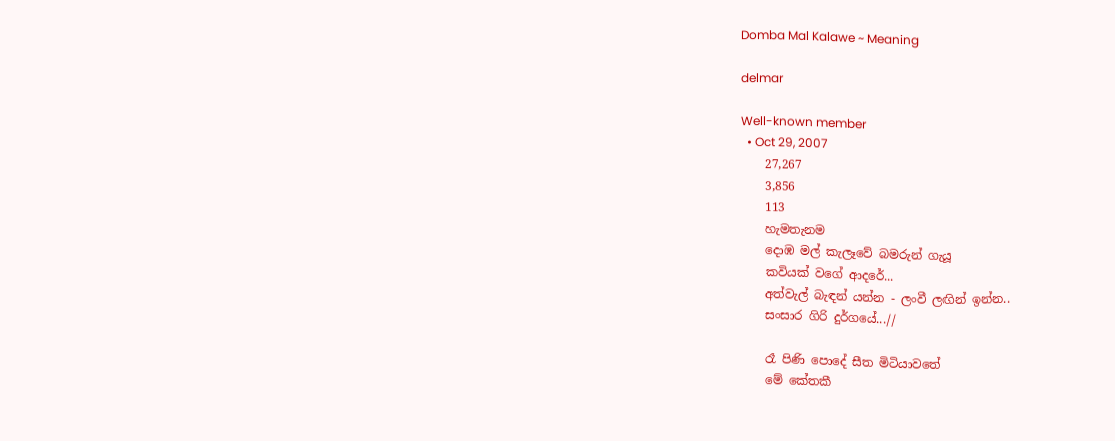Domba Mal Kalawe ~ Meaning

delmar

Well-known member
  • Oct 29, 2007
    27,267
    3,856
    113
    හැමතැනම
    දොඹ මල් කැලෑවේ බමරුන් ගැයූ
    කවියක් වගේ ආදරේ...
    අත්වැල් බැඳන් යන්න - ලංවී ලඟින් ඉන්න..
    සංසාර ගිරි දුර්ගයේ...//

    රෑ පිණි පොදේ සීත මිටියාවතේ
    මේ කේතකී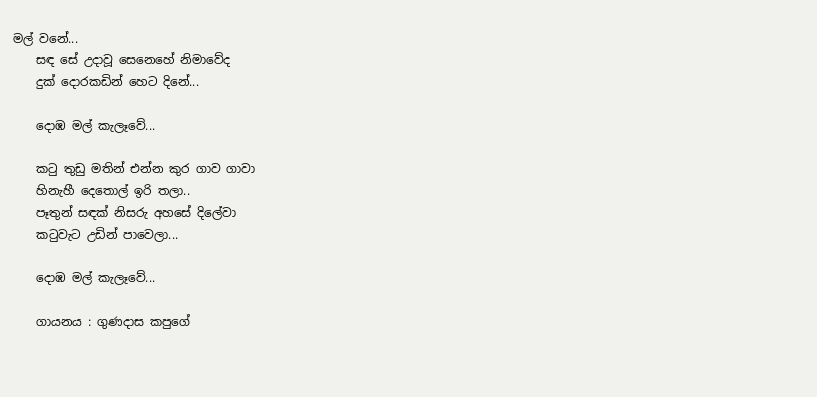මල් වනේ...
    සඳ සේ උදාවූ සෙනෙහේ නිමාවේද
    දුක් දොරකඩින් හෙට දිනේ...

    දොඹ මල් කැලෑවේ...

    කටු තුඩු මතින් එන්න කුර ගාව ගාවා
    හිනැහී දෙතොල් ඉරි තලා..
    පෑතුන් සඳක් නිසරු අහසේ දිලේවා
    කටුවැට උඩින් පාවෙලා...

    දොඹ මල් කැලෑවේ...

    ගායනය : ගුණදාස කපුගේ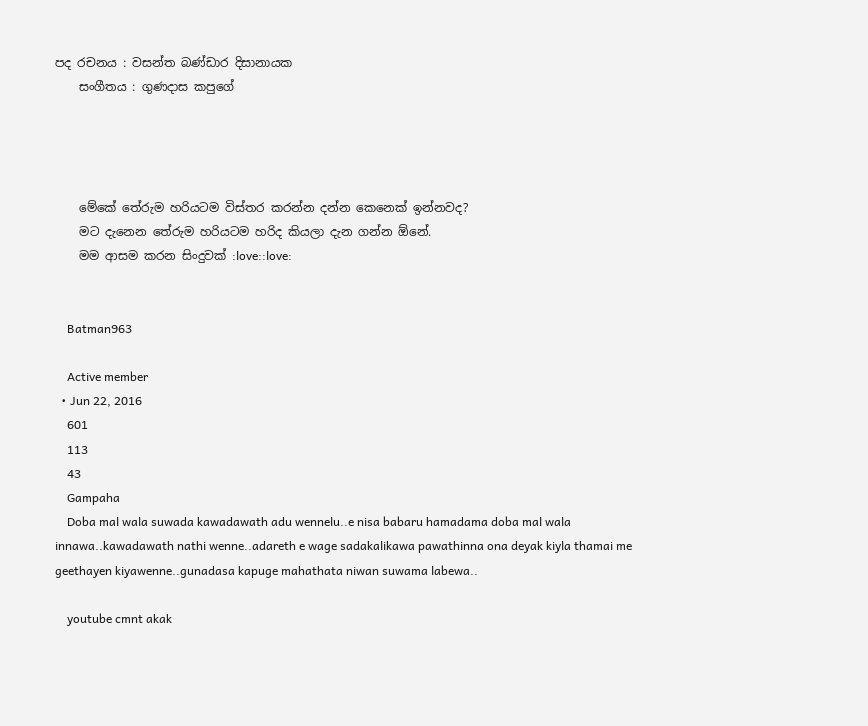පද රචනය : වසන්ත බණ්ඩාර දිසානායක
    සංගීතය : ගුණදාස කපුගේ




    මේකේ තේරුම හරියටම විස්තර කරන්න දන්න කෙනෙක් ඉන්නවද?
    මට දැනෙන තේරුම හරියටම හරිද කියලා දැන ගන්න ඕනේ.
    මම ආසම කරන සිංදුවක් :love::love:


    Batman963

    Active member
  • Jun 22, 2016
    601
    113
    43
    Gampaha
    Doba mal wala suwada kawadawath adu wennelu..e nisa babaru hamadama doba mal wala innawa..kawadawath nathi wenne..adareth e wage sadakalikawa pawathinna ona deyak kiyla thamai me geethayen kiyawenne..gunadasa kapuge mahathata niwan suwama labewa..

    youtube cmnt akak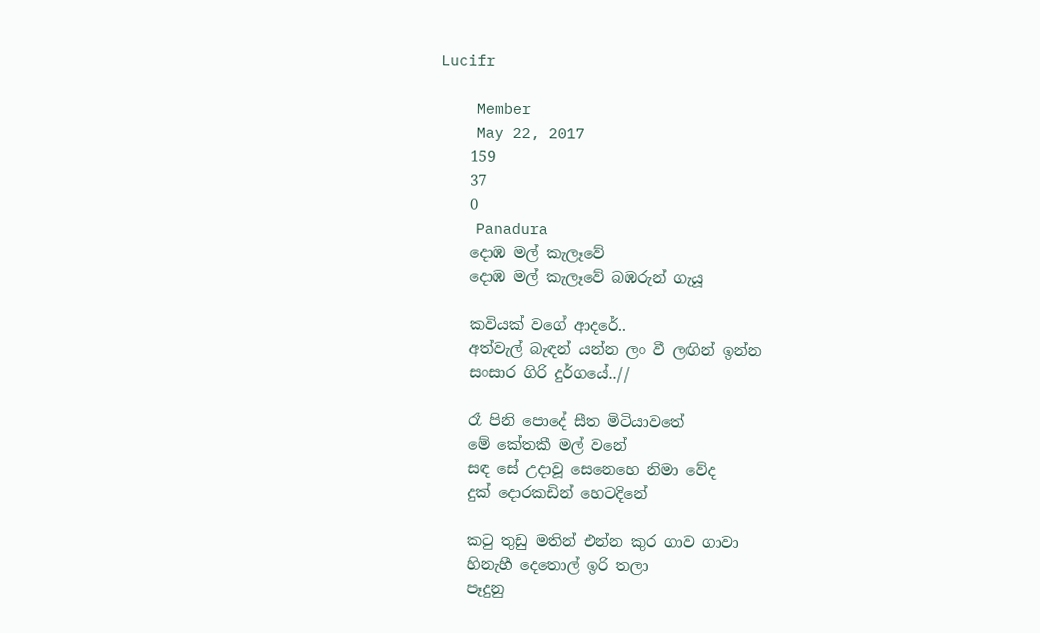Lucifr

    Member
    May 22, 2017
    159
    37
    0
    Panadura
    දොඹ මල් කැලෑවේ
    දොඹ මල් කැලෑවේ බඹරුන් ගැයූ

    කවියක් වගේ ආදරේ..
    අත්වැල් බැඳන් යන්න ලං වී ලඟින් ඉන්න
    සංසාර ගිරි දුර්ගයේ..//

    රෑ පිනි පොදේ සීත මිටියාවතේ
    මේ කේතකී මල් වනේ
    සඳ සේ උදාවූ සෙනෙහෙ නිමා වේද
    දුක් දොරකඩින් හෙටදිනේ

    ක‍ටු තුඩු මතින් එන්න කුර ගාව ගාවා
    හිනැහී දෙතොල් ඉරි තලා
    පෑදුනු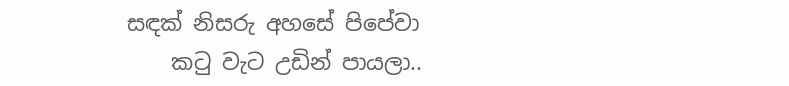සඳක් නිසරු අහසේ පිපේවා
    කටු වැට උඩින් පායලා..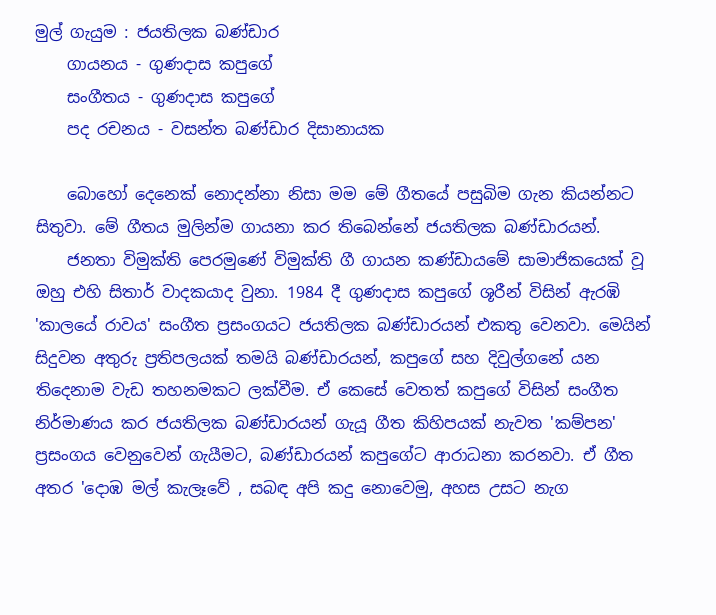මුල් ගැයුම : ජයතිලක බණ්ඩාර
    ගායනය - ගුණදාස කපුගේ
    සංගීතය - ගුණදාස කපුගේ
    පද රචනය - වසන්ත බණ්ඩාර දිසානායක

    බොහෝ දෙනෙක් නොදන්නා නිසා මම මේ ගීතයේ පසුබිම ගැන කියන්නට සිතුවා. මේ ගීතය මුලින්ම ගායනා කර තිබෙන්නේ ජයතිලක බණ්ඩාරයන්.
    ජනතා විමුක්ති පෙරමුණේ විමුක්ති ගී ගායන කණ්ඩායමේ සාමාජිකයෙක් වූ ඔහු එහි සිතාර් වාදකයාද වුනා. 1984 දී ගුණදාස කපුගේ ශූරීන් විසින් ඇරඹි 'කාලයේ රාවය' සංගීත ප්‍රසංගයට ජයතිලක බණ්ඩාරයන් එකතු වෙනවා. මෙයින් සිදුවන අතුරු ප්‍රතිපලයක් තමයි බණ්ඩාරයන්, කපුගේ සහ දිවුල්ගනේ යන තිදෙනාම වැඩ තහනමකට ලක්වීම. ඒ කෙසේ වෙතත් කපුගේ විසින් සංගීත නිර්මාණය කර ජයතිලක බණ්ඩාරයන් ගැයූ ගීත කිහිපයක් නැවත 'කම්පන' ප්‍රසංගය වෙනුවෙන් ගැයීමට, බණ්ඩාරයන් කපුගේට ආරාධනා කරනවා. ඒ ගීත අතර 'දොඹ මල් කැලෑවේ , සබඳ අපි කදු නොවෙමු, අහස උසට නැග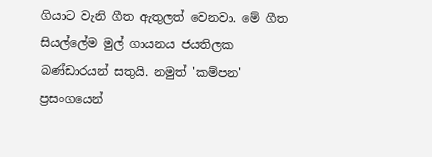ගියාට වැනි ගීත ඇතුලත් වෙනවා. මේ ගීත සියල්ලේම මුල් ගායනය ජයතිලක බණ්ඩාරයන් සතුයි. නමුත් 'කම්පන' ප්‍රසංගයෙන්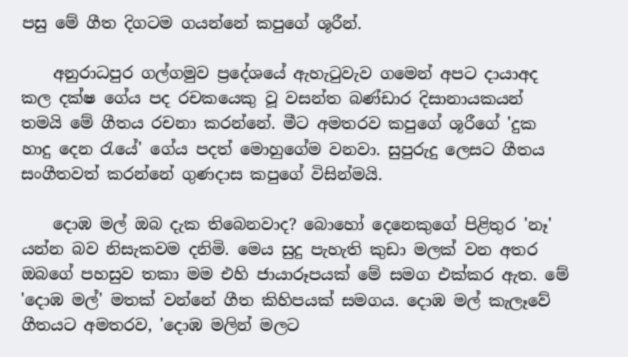පසු මේ ගීත දිගටම ගයන්නේ කපුගේ ශූරීන්.

    අනුරාධපුර ගල්ගමුව ප්‍රදේශයේ ඇහැටුවැව ගමෙන් අපට දායාඅද කල දක්ෂ ගේය පද රචකයෙකු වූ වසන්ත බණ්ඩාර දිසානායකයන් තමයි මේ ගීතය රචනා කරන්නේ. මීට අමතරව කපුගේ ශූරීගේ 'දුක හාදු දෙන රැයේ' ගේය පදත් මොහුගේම වනවා. සුපුරුදු ලෙසට ගීතය සංගීතවත් කරන්නේ ගුණදාස කපුගේ විසින්මයි.

    දොඹ මල් ඔබ දැක තිබෙනවාද? බොහෝ දෙනෙකුගේ පිළිතුර 'නෑ' යන්න බව නිසැකවම දනිමි. මෙය සුදු පැහැති කුඩා මලක් වන අතර ඔබගේ පහසුව තකා මම එහි ජායාරූපයක් මේ සමග එක්කර ඇත. මේ 'දොඹ මල්' මතක් වන්නේ ගීත කිහිපයක් සමගය. දොඹ මල් කැලෑවේ ගීතයට අමතරව, 'දොඹ මලින් මලට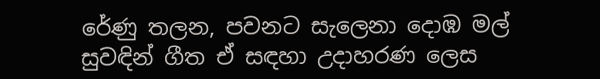රේණු තලන, පවනට සැලෙනා දොඹ මල් සුවඳින් ගීත ඒ සඳහා උදාහරණ ලෙස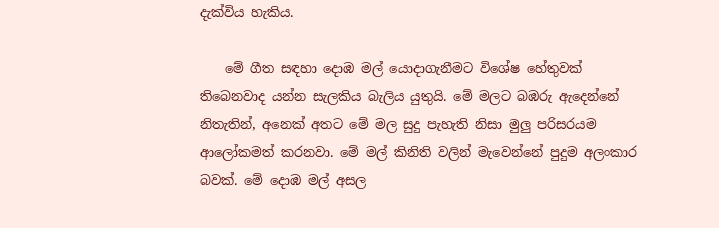දැක්විය හැකිය.

    මේ ගීත සඳහා දොඹ මල් යොදාගැනීමට විශේෂ හේතුවක් තිබෙනවාද යන්න සැලකිය බැලිය යුතුයි. මේ මලට බඹරු ඇදෙන්නේ නිතැතින්, අනෙක් අතට මේ මල සුදු පැහැති නිසා මුලු පරිසරයම ආලෝකමත් කරනවා. මේ මල් කිනිති වලින් මැවෙන්නේ පුදුම අලංකාර බවක්. මේ දොඹ මල් අසල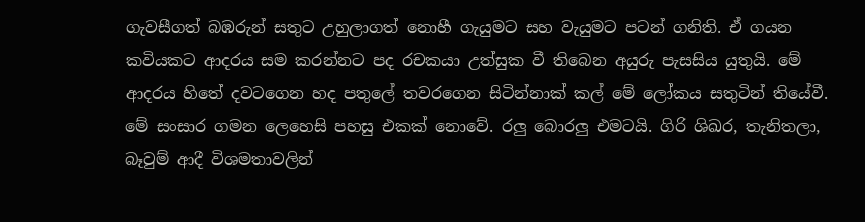ගැවසීගත් බඹරුන් සතුට උහුලාගත් නොහී ගැයුමට සහ වැයුමට පටන් ගනිති. ඒ ගයන කවියකට ආදරය සම කරන්නට පද රචකයා උත්සුක වී තිබෙන අයුරු පැසසිය යුතුයි. මේ ආදරය හිතේ දවටගෙන හද පතුලේ තවරගෙන සිටින්නාක් කල් මේ ලෝකය සතුටින් තියේවී. මේ සංසාර ගමන ලෙහෙසි පහසු එකක් නොවේ. රලු බොරලු එමටයි. ගිරි ශිඛර, තැනිතලා, බෑවුම් ආදී විශමතාවලින්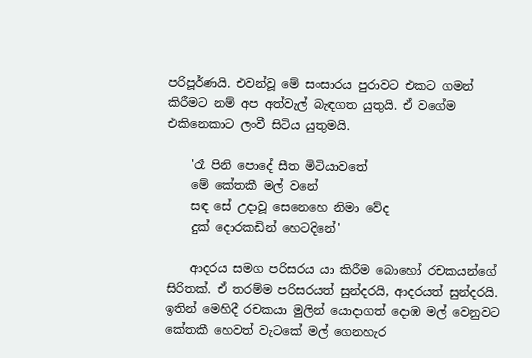පරිපූර්ණයි. එවන්වූ මේ සංසාරය පුරාවට එකට ගමන් කිරීමට නම් අප අත්වැල් බැඳගත යුතුයි. ඒ වගේම එකිනෙකාට ලංවී සිටිය යුතුමයි.

    'රෑ පිනි පොදේ සීත මිටියාවතේ
    මේ කේතකී මල් වනේ
    සඳ සේ උදාවූ සෙනෙහෙ නිමා වේද
    දුක් දොරකඩින් හෙටදිනේ'

    ආදරය සමග පරිසරය යා කිරීම බොහෝ රචකයන්ගේ සිරිතක්. ඒ තරම්ම පරිසරයත් සුන්දරයි, ආදරයත් සුන්දරයි. ඉතින් මෙහිදී රචකයා මුලින් යොදාගත් දොඹ මල් වෙනුවට කේතකී හෙවත් වැටකේ මල් ගෙනහැර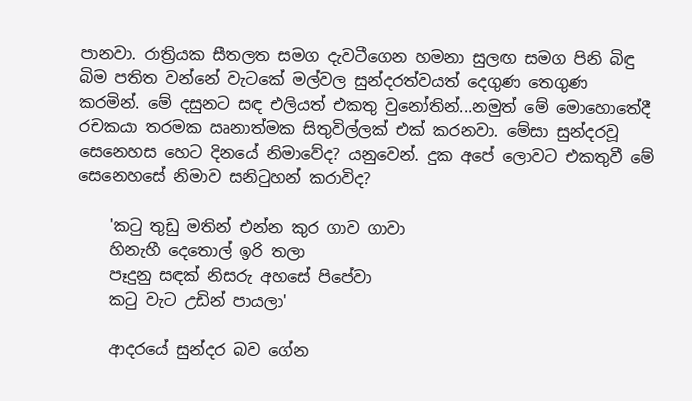පානවා. රාත්‍රියක සීතලත සමග දැවටීගෙන හමනා සුලඟ සමග පිනි බිඳු බිම පතිත වන්නේ වැටකේ මල්වල සුන්දරත්වයත් දෙගුණ තෙගුණ කරමින්. මේ දසුනට සඳ එලියත් එකතු වුනෝතින්...නමුත් මේ මොහොතේදී රචකයා තරමක ඍනාත්මක සිතුවිල්ලක් එක් කරනවා. මේසා සුන්දරවූ සෙනෙහස හෙට දිනයේ නිමාවේද? යනුවෙන්. දුක අපේ ලොවට එකතුවී මේ සෙනෙහසේ නිමාව සනිටුහන් කරාවිද?

    'ක‍ටු තුඩු මතින් එන්න කුර ගාව ගාවා
    හිනැහී දෙතොල් ඉරි තලා
    පෑදුනු සඳක් නිසරු අහසේ පිපේවා
    කටු වැට උඩින් පායලා'

    ආදරයේ සුන්දර බව ගේන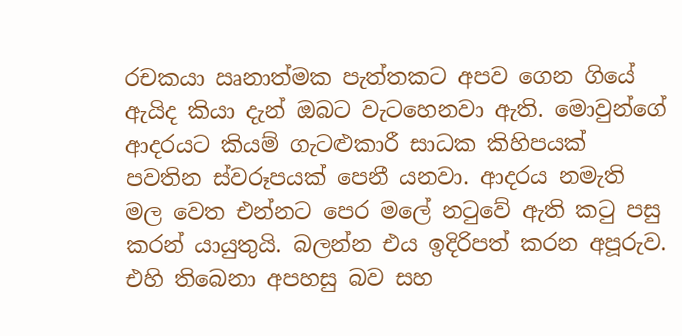රචකයා ඍනාත්මක පැත්තකට අපව ගෙන ගියේ ඇයිද කියා දැන් ඔබට වැටහෙනවා ඇති. මොවුන්ගේ ආදරයට කියම් ගැටළුකාරී සාධක කිහිපයක් පවතින ස්වරූපයක් පෙනී යනවා. ආදරය නමැති මල වෙත එන්නට පෙර මලේ නටුවේ ඇති කටු පසු කරන් යායුතුයි. බලන්න එය ඉදිරිපත් කරන අපූරුව. එහි තිබෙනා අපහසු බව සහ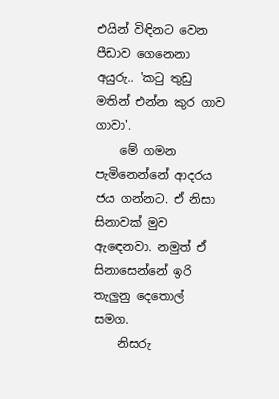එයින් විඳිනට වෙන පීඩාව ගෙනෙනා අයුරු.. 'ක‍ටු තුඩු මතින් එන්න කුර ගාව ගාවා'.
    මේ ගමන පැමිනෙන්නේ ආදරය ජය ගන්නට. ඒ නිසා සිනාවක් මුව ඇඳෙනවා. නමුත් ඒ සිනාසෙන්නේ ඉරි තැලුනු දෙතොල් සමග.
    නිසරු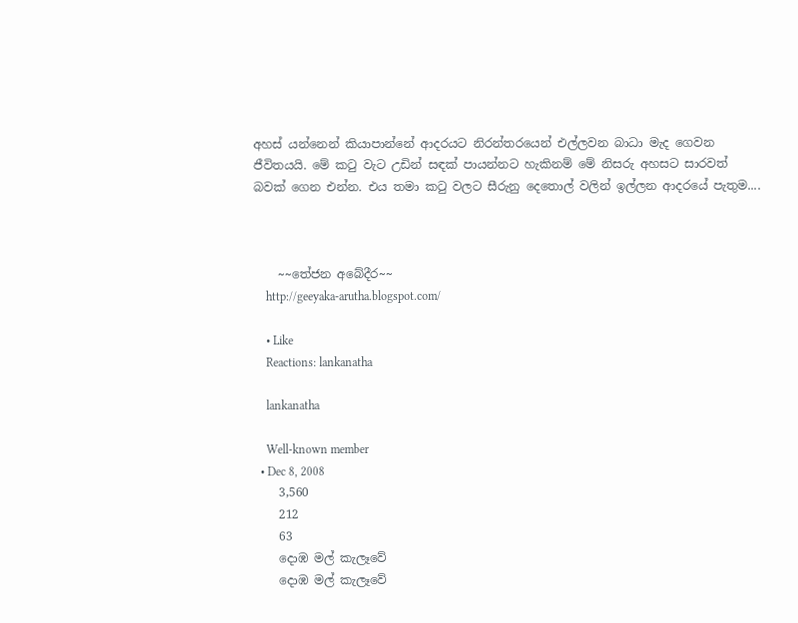අහස් යන්නෙන් කියාපාන්නේ ආදරයට නිරන්තරයෙන් එල්ලවන බාධා මැද ගෙවන ජීවිතයයි. මේ කටු වැට උඩින් සඳක් පායන්නට හැකිනම් මේ නිසරු අහසට සාරවත් බවක් ගෙන එන්න. එය තමා කටු වලට සීරුනු දෙතොල් වලින් ඉල්ලන ආදරයේ පැතුම....



    ~~තේජන අබේදීර~~
    http://geeyaka-arutha.blogspot.com/

    • Like
    Reactions: lankanatha

    lankanatha

    Well-known member
  • Dec 8, 2008
    3,560
    212
    63
    දොඹ මල් කැලෑවේ
    දොඹ මල් කැලෑවේ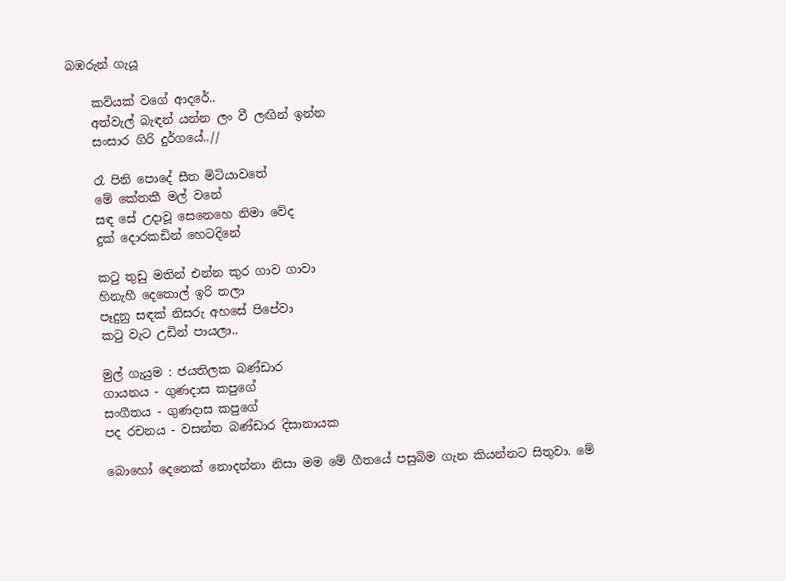බඹරුන් ගැයූ

    කවියක් වගේ ආදරේ..
    අත්වැල් බැඳන් යන්න ලං වී ලඟින් ඉන්න
    සංසාර ගිරි දුර්ගයේ..//

    රෑ පිනි පොදේ සීත මිටියාවතේ
    මේ කේතකී මල් වනේ
    සඳ සේ උදාවූ සෙනෙහෙ නිමා වේද
    දුක් දොරකඩින් හෙටදිනේ

    ක‍ටු තුඩු මතින් එන්න කුර ගාව ගාවා
    හිනැහී දෙතොල් ඉරි තලා
    පෑදුනු සඳක් නිසරු අහසේ පිපේවා
    කටු වැට උඩින් පායලා..

    මුල් ගැයුම : ජයතිලක බණ්ඩාර
    ගායනය - ගුණදාස කපුගේ
    සංගීතය - ගුණදාස කපුගේ
    පද රචනය - වසන්ත බණ්ඩාර දිසානායක

    බොහෝ දෙනෙක් නොදන්නා නිසා මම මේ ගීතයේ පසුබිම ගැන කියන්නට සිතුවා. මේ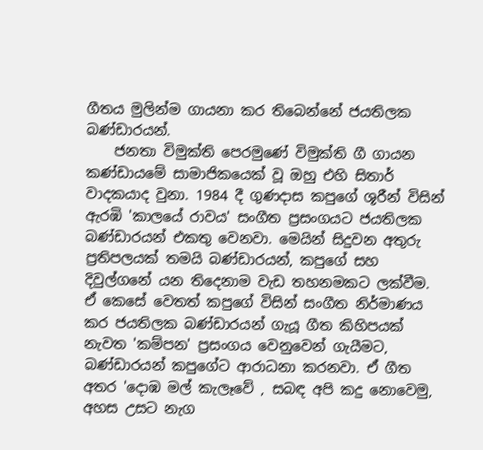ගීතය මුලින්ම ගායනා කර තිබෙන්නේ ජයතිලක බණ්ඩාරයන්.
    ජනතා විමුක්ති පෙරමුණේ විමුක්ති ගී ගායන කණ්ඩායමේ සාමාජිකයෙක් වූ ඔහු එහි සිතාර් වාදකයාද වුනා. 1984 දී ගුණදාස කපුගේ ශූරීන් විසින් ඇරඹි 'කාලයේ රාවය' සංගීත ප්‍රසංගයට ජයතිලක බණ්ඩාරයන් එකතු වෙනවා. මෙයින් සිදුවන අතුරු ප්‍රතිපලයක් තමයි බණ්ඩාරයන්, කපුගේ සහ දිවුල්ගනේ යන තිදෙනාම වැඩ තහනමකට ලක්වීම. ඒ කෙසේ වෙතත් කපුගේ විසින් සංගීත නිර්මාණය කර ජයතිලක බණ්ඩාරයන් ගැයූ ගීත කිහිපයක් නැවත 'කම්පන' ප්‍රසංගය වෙනුවෙන් ගැයීමට, බණ්ඩාරයන් කපුගේට ආරාධනා කරනවා. ඒ ගීත අතර 'දොඹ මල් කැලෑවේ , සබඳ අපි කදු නොවෙමු, අහස උසට නැග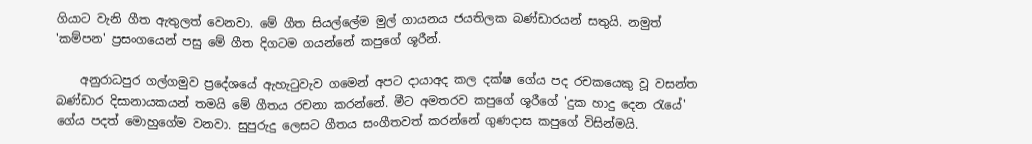ගියාට වැනි ගීත ඇතුලත් වෙනවා. මේ ගීත සියල්ලේම මුල් ගායනය ජයතිලක බණ්ඩාරයන් සතුයි. නමුත් 'කම්පන' ප්‍රසංගයෙන් පසු මේ ගීත දිගටම ගයන්නේ කපුගේ ශූරීන්.

    අනුරාධපුර ගල්ගමුව ප්‍රදේශයේ ඇහැටුවැව ගමෙන් අපට දායාඅද කල දක්ෂ ගේය පද රචකයෙකු වූ වසන්ත බණ්ඩාර දිසානායකයන් තමයි මේ ගීතය රචනා කරන්නේ. මීට අමතරව කපුගේ ශූරීගේ 'දුක හාදු දෙන රැයේ' ගේය පදත් මොහුගේම වනවා. සුපුරුදු ලෙසට ගීතය සංගීතවත් කරන්නේ ගුණදාස කපුගේ විසින්මයි.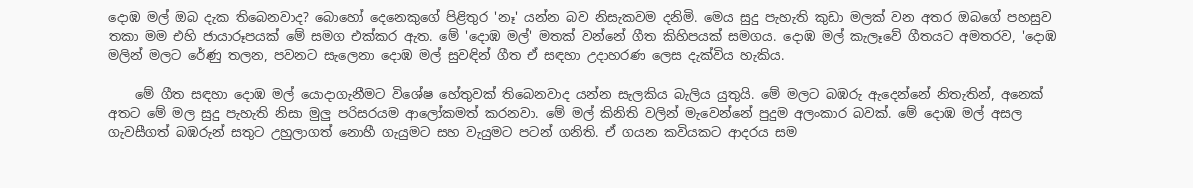දොඹ මල් ඔබ දැක තිබෙනවාද? බොහෝ දෙනෙකුගේ පිළිතුර 'නෑ' යන්න බව නිසැකවම දනිමි. මෙය සුදු පැහැති කුඩා මලක් වන අතර ඔබගේ පහසුව තකා මම එහි ජායාරූපයක් මේ සමග එක්කර ඇත. මේ 'දොඹ මල්' මතක් වන්නේ ගීත කිහිපයක් සමගය. දොඹ මල් කැලෑවේ ගීතයට අමතරව, 'දොඹ මලින් මලට රේණු තලන, පවනට සැලෙනා දොඹ මල් සුවඳින් ගීත ඒ සඳහා උදාහරණ ලෙස දැක්විය හැකිය.

    මේ ගීත සඳහා දොඹ මල් යොදාගැනීමට විශේෂ හේතුවක් තිබෙනවාද යන්න සැලකිය බැලිය යුතුයි. මේ මලට බඹරු ඇදෙන්නේ නිතැතින්, අනෙක් අතට මේ මල සුදු පැහැති නිසා මුලු පරිසරයම ආලෝකමත් කරනවා. මේ මල් කිනිති වලින් මැවෙන්නේ පුදුම අලංකාර බවක්. මේ දොඹ මල් අසල ගැවසීගත් බඹරුන් සතුට උහුලාගත් නොහී ගැයුමට සහ වැයුමට පටන් ගනිති. ඒ ගයන කවියකට ආදරය සම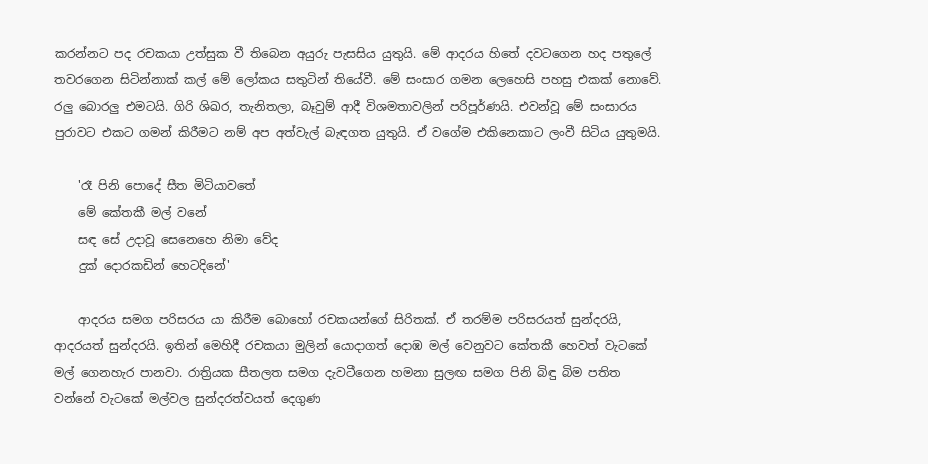කරන්නට පද රචකයා උත්සුක වී තිබෙන අයුරු පැසසිය යුතුයි. මේ ආදරය හිතේ දවටගෙන හද පතුලේ තවරගෙන සිටින්නාක් කල් මේ ලෝකය සතුටින් තියේවී. මේ සංසාර ගමන ලෙහෙසි පහසු එකක් නොවේ. රලු බොරලු එමටයි. ගිරි ශිඛර, තැනිතලා, බෑවුම් ආදී විශමතාවලින් පරිපූර්ණයි. එවන්වූ මේ සංසාරය පුරාවට එකට ගමන් කිරීමට නම් අප අත්වැල් බැඳගත යුතුයි. ඒ වගේම එකිනෙකාට ලංවී සිටිය යුතුමයි.

    'රෑ පිනි පොදේ සීත මිටියාවතේ
    මේ කේතකී මල් වනේ
    සඳ සේ උදාවූ සෙනෙහෙ නිමා වේද
    දුක් දොරකඩින් හෙටදිනේ'

    ආදරය සමග පරිසරය යා කිරීම බොහෝ රචකයන්ගේ සිරිතක්. ඒ තරම්ම පරිසරයත් සුන්දරයි, ආදරයත් සුන්දරයි. ඉතින් මෙහිදී රචකයා මුලින් යොදාගත් දොඹ මල් වෙනුවට කේතකී හෙවත් වැටකේ මල් ගෙනහැර පානවා. රාත්‍රියක සීතලත සමග දැවටීගෙන හමනා සුලඟ සමග පිනි බිඳු බිම පතිත වන්නේ වැටකේ මල්වල සුන්දරත්වයත් දෙගුණ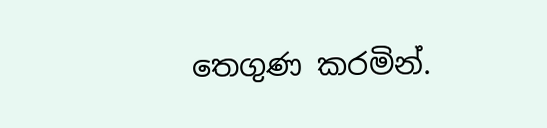තෙගුණ කරමින්.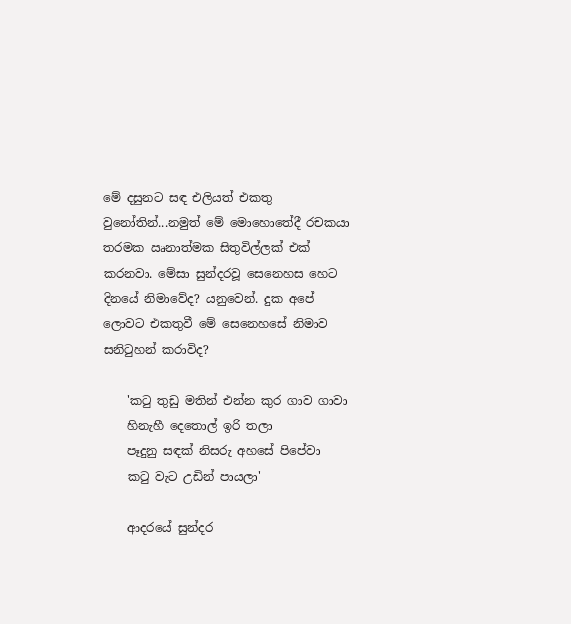මේ දසුනට සඳ එලියත් එකතු වුනෝතින්...නමුත් මේ මොහොතේදී රචකයා තරමක ඍනාත්මක සිතුවිල්ලක් එක් කරනවා. මේසා සුන්දරවූ සෙනෙහස හෙට දිනයේ නිමාවේද? යනුවෙන්. දුක අපේ ලොවට එකතුවී මේ සෙනෙහසේ නිමාව සනිටුහන් කරාවිද?

    'ක‍ටු තුඩු මතින් එන්න කුර ගාව ගාවා
    හිනැහී දෙතොල් ඉරි තලා
    පෑදුනු සඳක් නිසරු අහසේ පිපේවා
    කටු වැට උඩින් පායලා'

    ආදරයේ සුන්දර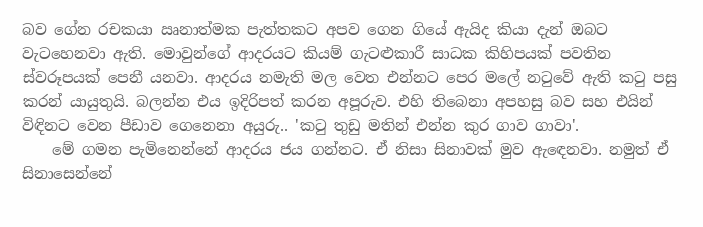බව ගේන රචකයා ඍනාත්මක පැත්තකට අපව ගෙන ගියේ ඇයිද කියා දැන් ඔබට වැටහෙනවා ඇති. මොවුන්ගේ ආදරයට කියම් ගැටළුකාරී සාධක කිහිපයක් පවතින ස්වරූපයක් පෙනී යනවා. ආදරය නමැති මල වෙත එන්නට පෙර මලේ නටුවේ ඇති කටු පසු කරන් යායුතුයි. බලන්න එය ඉදිරිපත් කරන අපූරුව. එහි තිබෙනා අපහසු බව සහ එයින් විඳිනට වෙන පීඩාව ගෙනෙනා අයුරු.. 'ක‍ටු තුඩු මතින් එන්න කුර ගාව ගාවා'.
    මේ ගමන පැමිනෙන්නේ ආදරය ජය ගන්නට. ඒ නිසා සිනාවක් මුව ඇඳෙනවා. නමුත් ඒ සිනාසෙන්නේ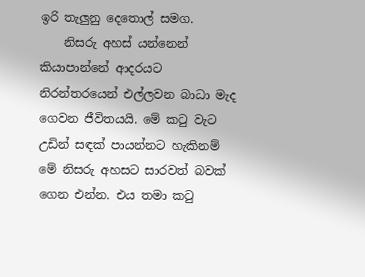ඉරි තැලුනු දෙතොල් සමග.
    නිසරු අහස් යන්නෙන් කියාපාන්නේ ආදරයට නිරන්තරයෙන් එල්ලවන බාධා මැද ගෙවන ජීවිතයයි. මේ කටු වැට උඩින් සඳක් පායන්නට හැකිනම් මේ නිසරු අහසට සාරවත් බවක් ගෙන එන්න. එය තමා කටු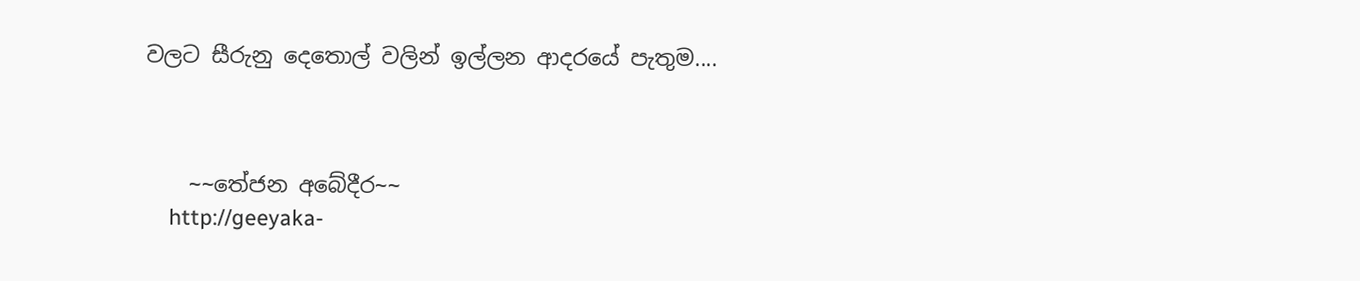වලට සීරුනු දෙතොල් වලින් ඉල්ලන ආදරයේ පැතුම....



    ~~තේජන අබේදීර~~
    http://geeyaka-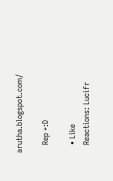arutha.blogspot.com/

    Rep +:D

    • Like
    Reactions: Lucifr